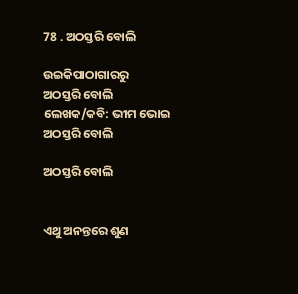78 . ଅଠସ୍ତରି ବୋଲି

ଉଇକିପାଠାଗାର‌ରୁ
ଅଠସ୍ତରି ବୋଲି ଲେଖକ/କବି: ଭୀମ ଭୋଇ
ଅଠସ୍ତରି ବୋଲି

ଅଠସ୍ତରି ବୋଲି


ଏଥୁ ଅନନ୍ତରେ ଶୁଣ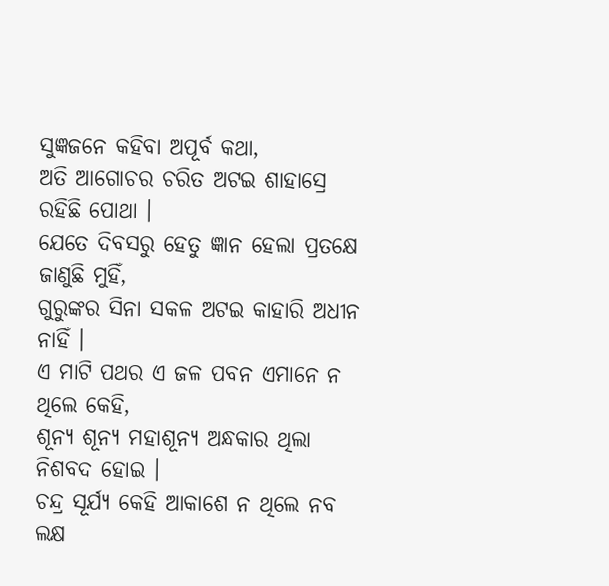ସୁଜ୍ଞଜନେ କହିବା ଅପୂର୍ବ କଥା,
ଅତି ଆଗୋଚର ଚରିତ ଅଟଇ ଶାହାସ୍ରେ ରହିଛି ପୋଥା ।
ଯେତେ ଦିବସରୁ ହେତୁ ଜ୍ଞାନ ହେଲା ପ୍ରତକ୍ଷେ ଜାଣୁଛି ମୁହିଁ,
ଗୁରୁଙ୍କର ସିନା ସକଳ ଅଟଇ କାହାରି ଅଧୀନ ନାହିଁ ।
ଏ ମାଟି ପଥର ଏ ଜଳ ପବନ ଏମାନେ ନ ଥିଲେ କେହି,
ଶୂନ୍ୟ ଶୂନ୍ୟ ମହାଶୂନ୍ୟ ଅନ୍ଧକାର ଥିଲା ନିଶବଦ ହୋଇ ।
ଚନ୍ଦ୍ର ସୂର୍ଯ୍ୟ କେହି ଆକାଶେ ନ ଥିଲେ ନବ ଲକ୍ଷ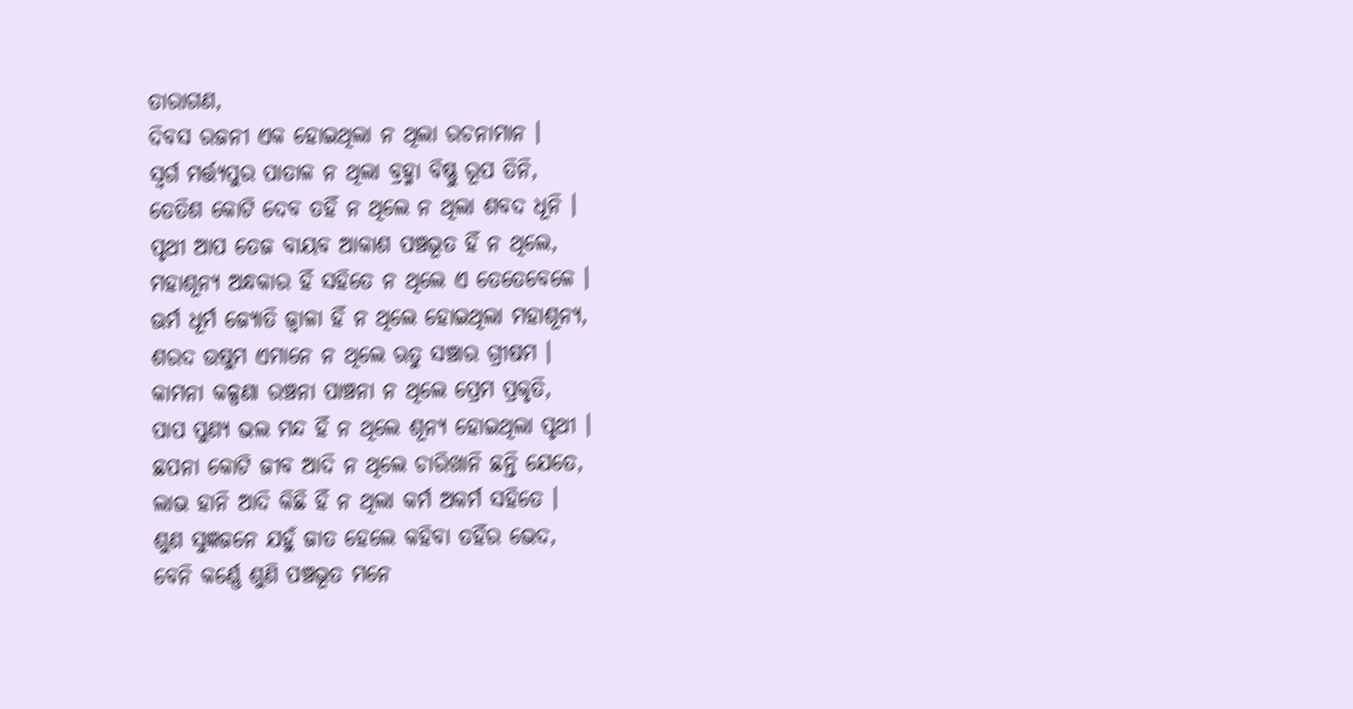ତାରାଗଣ,
ଦିବସ ରଜନୀ ଏକ ହୋଇଥିଲା ନ ଥିଲା ରଚନାମାନ ।
ସ୍ୱର୍ଗ ମର୍ତ୍ତ୍ୟପୁର ପାତାଳ ନ ଥିଲା ବ୍ରହ୍ମା ବିଷ୍ଣୁ ରୂପ ତିନି,
ତେତିଶ କୋଟି ଦେବ ତହିଁ ନ ଥିଲେ ନ ଥିଲା ଶବଦ ଧୂନି ।
ପୃଥୀ ଆପ ତେଜ ବାୟବ ଆକାଶ ପଞ୍ଚଭୂତ ହିଁ ନ ଥିଲେ,
ମହାଶୂନ୍ୟ ଅନ୍ଧକାର ହିଁ ସହିତେ ନ ଥିଲେ ଏ ତେତେବେଳେ ।
ଊର୍ମ ଧୂର୍ମ ଜ୍ୟୋତି ଜ୍ୱାଳା ହିଁ ନ ଥିଲେ ହୋଇଥିଲା ମହାଶୂନ୍ୟ,
ଶରଦ ଉଷୁମ ଏମାନେ ନ ଥିଲେ ଋତୁ ସଞ୍ଚାର ଗ୍ରୀଷମ ।
କାମନା କଳ୍ପଣା ରଞ୍ଚନା ପାଞ୍ଚନା ନ ଥିଲେ ପ୍ରେମ ପ୍ରକୃତି,
ପାପ ପୁଣ୍ୟ ଭଲ ମନ୍ଦ ହିଁ ନ ଥିଲେ ଶୂନ୍ୟ ହୋଇଥିଲା ପୃଥୀ ।
ଛପନା କୋଟି ଜୀବ ଆଦି ନ ଥିଲେ ଚାରିଖାନି ଛନ୍ତି ଯେତେ,
ଲାଭ ହାନି ଆଦି କିଛି ହିଁ ନ ଥିଲା କର୍ମ ଅକର୍ମ ସହିତେ ।
ଶୁଣ ସୁଜ୍ଞଜନେ ଯହୁଁ ଜାତ ହେଲେ କହିବା ତହିଁର ଭେଦ,
ବେନି କର୍ଣ୍ଣେ ଶୁଣି ପଞ୍ଚଭୂତ ମନେ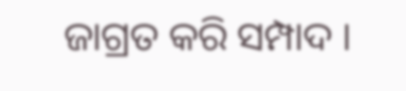ଜାଗ୍ରତ କରି ସମ୍ପାଦ ।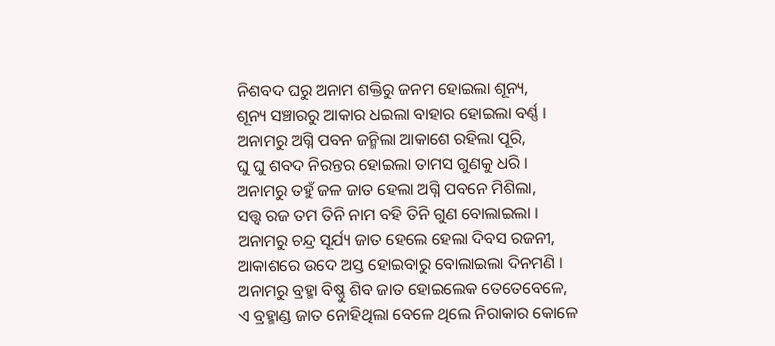ନିଶବଦ ଘରୁ ଅନାମ ଶକ୍ତିରୁ ଜନମ ହୋଇଲା ଶୂନ୍ୟ,
ଶୂନ୍ୟ ସଞ୍ଚାରରୁ ଆକାର ଧଇଲା ବାହାର ହୋଇଲା ବର୍ଣ୍ଣ ।
ଅନାମରୁ ଅଗ୍ନି ପବନ ଜନ୍ମିଲା ଆକାଶେ ରହିଲା ପୂରି,
ଘୁ ଘୁ ଶବଦ ନିରନ୍ତର ହୋଇଲା ତାମସ ଗୁଣକୁ ଧରି ।
ଅନାମରୁ ତହୁଁ ଜଳ ଜାତ ହେଲା ଅଗ୍ନି ପବନେ ମିଶିଲା,
ସତ୍ତ୍ୱ ରଜ ତମ ତିନି ନାମ ବହି ତିନି ଗୁଣ ବୋଲାଇଲା ।
ଅନାମରୁ ଚନ୍ଦ୍ର ସୂର୍ଯ୍ୟ ଜାତ ହେଲେ ହେଲା ଦିବସ ରଜନୀ,
ଆକାଶରେ ଉଦେ ଅସ୍ତ ହୋଇବାରୁ ବୋଲାଇଲା ଦିନମଣି ।
ଅନାମରୁ ବ୍ରହ୍ମା ବିଷ୍ଣୁ ଶିବ ଜାତ ହୋଇଲେକ ତେତେବେଳେ,
ଏ ବ୍ରହ୍ମାଣ୍ଡ ଜାତ ନୋହିଥିଲା ବେଳେ ଥିଲେ ନିରାକାର କୋଳେ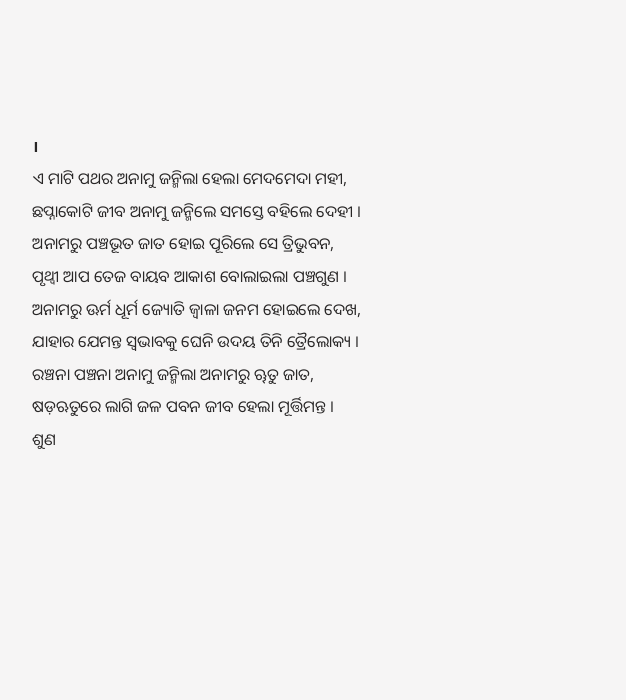।
ଏ ମାଟି ପଥର ଅନାମୁ ଜନ୍ମିଲା ହେଲା ମେଦମେଦା ମହୀ,
ଛପ୍ନାକୋଟି ଜୀବ ଅନାମୁ ଜନ୍ମିଲେ ସମସ୍ତେ ବହିଲେ ଦେହୀ ।
ଅନାମରୁ ପଞ୍ଚଭୂତ ଜାତ ହୋଇ ପୂରିଲେ ସେ ତ୍ରିଭୁବନ,
ପୃଥ୍ୱୀ ଆପ ତେଜ ବାୟବ ଆକାଶ ବୋଲାଇଲା ପଞ୍ଚଗୁଣ ।
ଅନାମରୁ ଊର୍ମ ଧୂର୍ମ ଜ୍ୟୋତି ଜ୍ୱାଳା ଜନମ ହୋଇଲେ ଦେଖ,
ଯାହାର ଯେମନ୍ତ ସ୍ୱଭାବକୁ ଘେନି ଉଦୟ ତିନି ତ୍ରୈଲୋକ୍ୟ ।
ରଞ୍ଚନା ପଞ୍ଚନା ଅନାମୁ ଜନ୍ମିଲା ଅନାମରୁ ୠତୁ ଜାତ,
ଷଡ଼ଋତୁରେ ଲାଗି ଜଳ ପବନ ଜୀବ ହେଲା ମୂର୍ତ୍ତିମନ୍ତ ।
ଶୁଣ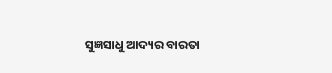ସୁଜ୍ଞସାଧୁ ଆଦ୍ୟର ବାରତା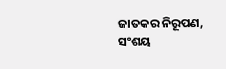ଜାତକର ନିରୂପଣ,
ସଂଶୟ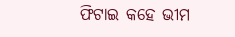ଫିଟାଇ କହେ ଭୀମ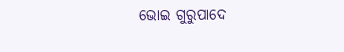ଭୋଇ ଗୁରୁପାଦେ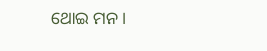ଥୋଇ ମନ ।